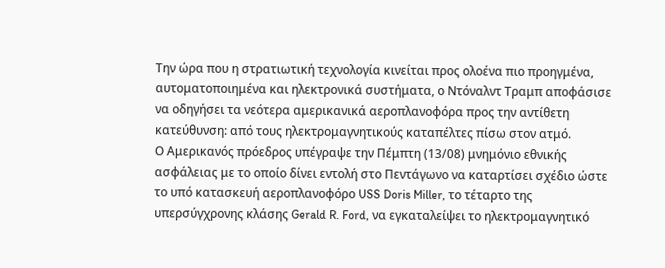Την ώρα που η στρατιωτική τεχνολογία κινείται προς ολοένα πιο προηγμένα, αυτοματοποιημένα και ηλεκτρονικά συστήματα, ο Ντόναλντ Τραμπ αποφάσισε να οδηγήσει τα νεότερα αμερικανικά αεροπλανοφόρα προς την αντίθετη κατεύθυνση: από τους ηλεκτρομαγνητικούς καταπέλτες πίσω στον ατμό.
Ο Αμερικανός πρόεδρος υπέγραψε την Πέμπτη (13/08) μνημόνιο εθνικής ασφάλειας με το οποίο δίνει εντολή στο Πεντάγωνο να καταρτίσει σχέδιο ώστε το υπό κατασκευή αεροπλανοφόρο USS Doris Miller, το τέταρτο της υπερσύγχρονης κλάσης Gerald R. Ford, να εγκαταλείψει το ηλεκτρομαγνητικό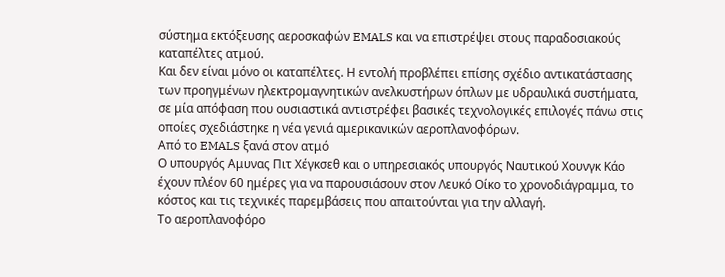σύστημα εκτόξευσης αεροσκαφών EMALS και να επιστρέψει στους παραδοσιακούς καταπέλτες ατμού.
Και δεν είναι μόνο οι καταπέλτες. Η εντολή προβλέπει επίσης σχέδιο αντικατάστασης των προηγμένων ηλεκτρομαγνητικών ανελκυστήρων όπλων με υδραυλικά συστήματα, σε μία απόφαση που ουσιαστικά αντιστρέφει βασικές τεχνολογικές επιλογές πάνω στις οποίες σχεδιάστηκε η νέα γενιά αμερικανικών αεροπλανοφόρων.
Από το EMALS ξανά στον ατμό
Ο υπουργός Αμυνας Πιτ Χέγκσεθ και ο υπηρεσιακός υπουργός Ναυτικού Χουνγκ Κάο έχουν πλέον 60 ημέρες για να παρουσιάσουν στον Λευκό Οίκο το χρονοδιάγραμμα, το κόστος και τις τεχνικές παρεμβάσεις που απαιτούνται για την αλλαγή.
Το αεροπλανοφόρο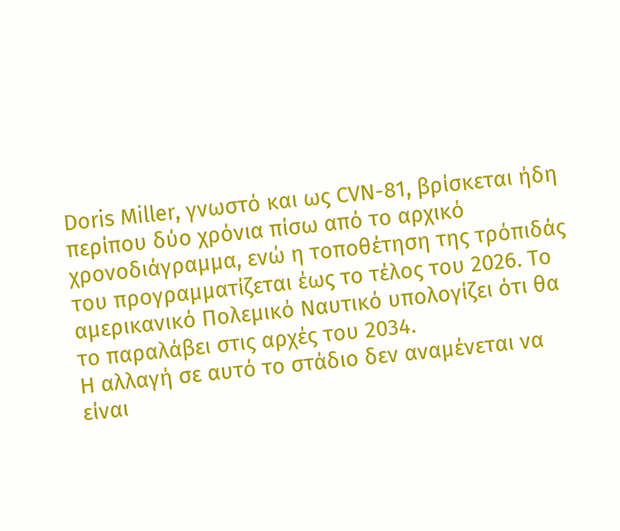Doris Miller, γνωστό και ως CVN-81, βρίσκεται ήδη περίπου δύο χρόνια πίσω από το αρχικό χρονοδιάγραμμα, ενώ η τοποθέτηση της τρόπιδάς του προγραμματίζεται έως το τέλος του 2026. Το αμερικανικό Πολεμικό Ναυτικό υπολογίζει ότι θα το παραλάβει στις αρχές του 2034.
Η αλλαγή σε αυτό το στάδιο δεν αναμένεται να είναι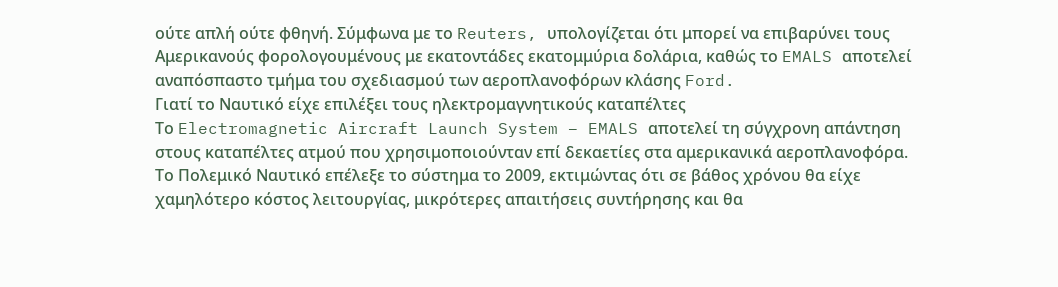ούτε απλή ούτε φθηνή. Σύμφωνα με το Reuters, υπολογίζεται ότι μπορεί να επιβαρύνει τους Αμερικανούς φορολογουμένους με εκατοντάδες εκατομμύρια δολάρια, καθώς το EMALS αποτελεί αναπόσπαστο τμήμα του σχεδιασμού των αεροπλανοφόρων κλάσης Ford.
Γιατί το Ναυτικό είχε επιλέξει τους ηλεκτρομαγνητικούς καταπέλτες
Το Electromagnetic Aircraft Launch System – EMALS αποτελεί τη σύγχρονη απάντηση στους καταπέλτες ατμού που χρησιμοποιούνταν επί δεκαετίες στα αμερικανικά αεροπλανοφόρα.
Το Πολεμικό Ναυτικό επέλεξε το σύστημα το 2009, εκτιμώντας ότι σε βάθος χρόνου θα είχε χαμηλότερο κόστος λειτουργίας, μικρότερες απαιτήσεις συντήρησης και θα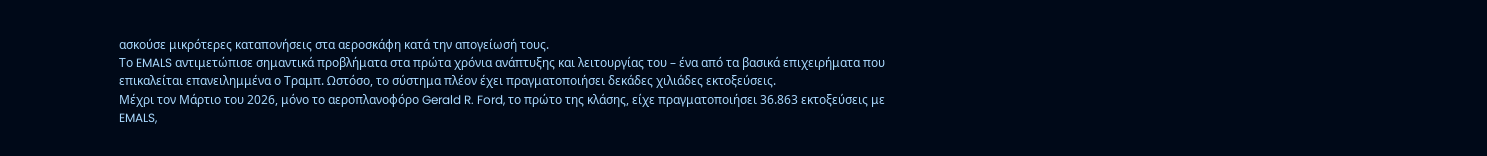ασκούσε μικρότερες καταπονήσεις στα αεροσκάφη κατά την απογείωσή τους.
Το EMALS αντιμετώπισε σημαντικά προβλήματα στα πρώτα χρόνια ανάπτυξης και λειτουργίας του – ένα από τα βασικά επιχειρήματα που επικαλείται επανειλημμένα ο Τραμπ. Ωστόσο, το σύστημα πλέον έχει πραγματοποιήσει δεκάδες χιλιάδες εκτοξεύσεις.
Μέχρι τον Μάρτιο του 2026, μόνο το αεροπλανοφόρο Gerald R. Ford, το πρώτο της κλάσης, είχε πραγματοποιήσει 36.863 εκτοξεύσεις με EMALS,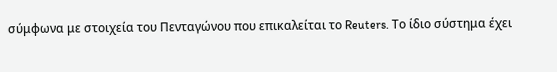σύμφωνα με στοιχεία του Πενταγώνου που επικαλείται το Reuters. Το ίδιο σύστημα έχει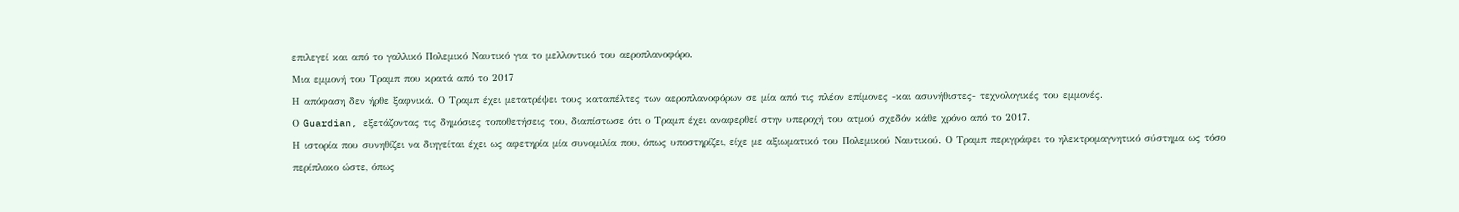επιλεγεί και από το γαλλικό Πολεμικό Ναυτικό για το μελλοντικό του αεροπλανοφόρο.
Μια εμμονή του Τραμπ που κρατά από το 2017
Η απόφαση δεν ήρθε ξαφνικά. Ο Τραμπ έχει μετατρέψει τους καταπέλτες των αεροπλανοφόρων σε μία από τις πλέον επίμονες -και ασυνήθιστες- τεχνολογικές του εμμονές.
Ο Guardian, εξετάζοντας τις δημόσιες τοποθετήσεις του, διαπίστωσε ότι ο Τραμπ έχει αναφερθεί στην υπεροχή του ατμού σχεδόν κάθε χρόνο από το 2017.
Η ιστορία που συνηθίζει να διηγείται έχει ως αφετηρία μία συνομιλία που, όπως υποστηρίζει, είχε με αξιωματικό του Πολεμικού Ναυτικού. Ο Τραμπ περιγράφει το ηλεκτρομαγνητικό σύστημα ως τόσο περίπλοκο ώστε, όπως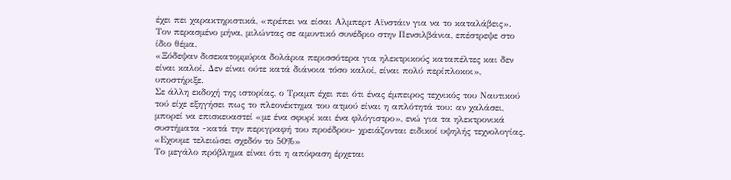έχει πει χαρακτηριστικά, «πρέπει να είσαι Αλμπερτ Αϊνστάιν για να το καταλάβεις».
Τον περασμένο μήνα, μιλώντας σε αμυντικό συνέδριο στην Πενσιλβάνια, επέστρεψε στο ίδιο θέμα.
«Ξόδεψαν δισεκατομμύρια δολάρια περισσότερα για ηλεκτρικούς καταπέλτες και δεν είναι καλοί. Δεν είναι ούτε κατά διάνοια τόσο καλοί, είναι πολύ περίπλοκοι», υποστήριξε.
Σε άλλη εκδοχή της ιστορίας, ο Τραμπ έχει πει ότι ένας έμπειρος τεχνικός του Ναυτικού τού είχε εξηγήσει πως το πλεονέκτημα του ατμού είναι η απλότητά του: αν χαλάσει, μπορεί να επισκευαστεί «με ένα σφυρί και ένα φλόγιστρο», ενώ για τα ηλεκτρονικά συστήματα -κατά την περιγραφή του προέδρου- χρειάζονται ειδικοί υψηλής τεχνολογίας.
«Εχουμε τελειώσει σχεδόν το 50%»
Το μεγάλο πρόβλημα είναι ότι η απόφαση έρχεται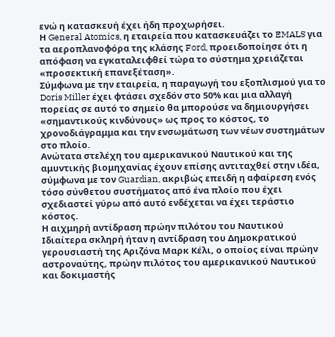ενώ η κατασκευή έχει ήδη προχωρήσει.
Η General Atomics, η εταιρεία που κατασκευάζει το EMALS για τα αεροπλανοφόρα της κλάσης Ford, προειδοποίησε ότι η απόφαση να εγκαταλειφθεί τώρα το σύστημα χρειάζεται «προσεκτική επανεξέταση».
Σύμφωνα με την εταιρεία, η παραγωγή του εξοπλισμού για το Doris Miller έχει φτάσει σχεδόν στο 50% και μια αλλαγή πορείας σε αυτό το σημείο θα μπορούσε να δημιουργήσει «σημαντικούς κινδύνους» ως προς το κόστος, το χρονοδιάγραμμα και την ενσωμάτωση των νέων συστημάτων στο πλοίο.
Ανώτατα στελέχη του αμερικανικού Ναυτικού και της αμυντικής βιομηχανίας έχουν επίσης αντιταχθεί στην ιδέα, σύμφωνα με τον Guardian, ακριβώς επειδή η αφαίρεση ενός τόσο σύνθετου συστήματος από ένα πλοίο που έχει σχεδιαστεί γύρω από αυτό ενδέχεται να έχει τεράστιο κόστος.
Η αιχμηρή αντίδραση πρώην πιλότου του Ναυτικού
Ιδιαίτερα σκληρή ήταν η αντίδραση του Δημοκρατικού γερουσιαστή της Αριζόνα Μαρκ Κέλι, ο οποίος είναι πρώην αστροναύτης, πρώην πιλότος του αμερικανικού Ναυτικού και δοκιμαστής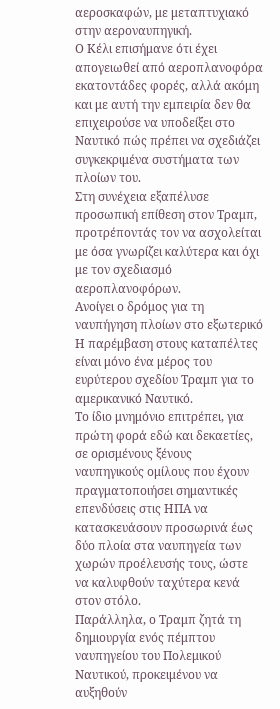αεροσκαφών, με μεταπτυχιακό στην αεροναυπηγική.
Ο Κέλι επισήμανε ότι έχει απογειωθεί από αεροπλανοφόρα εκατοντάδες φορές, αλλά ακόμη και με αυτή την εμπειρία δεν θα επιχειρούσε να υποδείξει στο Ναυτικό πώς πρέπει να σχεδιάζει συγκεκριμένα συστήματα των πλοίων του.
Στη συνέχεια εξαπέλυσε προσωπική επίθεση στον Τραμπ, προτρέποντάς τον να ασχολείται με όσα γνωρίζει καλύτερα και όχι με τον σχεδιασμό αεροπλανοφόρων.
Ανοίγει ο δρόμος για τη ναυπήγηση πλοίων στο εξωτερικό
Η παρέμβαση στους καταπέλτες είναι μόνο ένα μέρος του ευρύτερου σχεδίου Τραμπ για το αμερικανικό Ναυτικό.
Το ίδιο μνημόνιο επιτρέπει, για πρώτη φορά εδώ και δεκαετίες, σε ορισμένους ξένους ναυπηγικούς ομίλους που έχουν πραγματοποιήσει σημαντικές επενδύσεις στις ΗΠΑ να κατασκευάσουν προσωρινά έως δύο πλοία στα ναυπηγεία των χωρών προέλευσής τους, ώστε να καλυφθούν ταχύτερα κενά στον στόλο.
Παράλληλα, ο Τραμπ ζητά τη δημιουργία ενός πέμπτου ναυπηγείου του Πολεμικού Ναυτικού, προκειμένου να αυξηθούν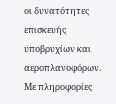οι δυνατότητες επισκευής υποβρυχίων και αεροπλανοφόρων.
Με πληροφορίες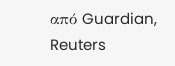από Guardian, Reuters